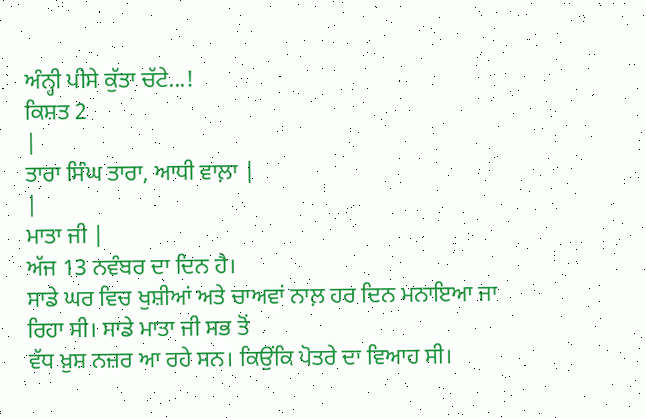ਅੰਨ੍ਹੀ ਪੀਸੇ ਕੁੱਤਾ ਚੱਟੇ...!
ਕਿਸ਼ਤ 2
|
ਤਾਰਾ ਸਿੰਘ ਤਾਰਾ, ਆਧੀ ਵਾਲ਼ਾ |
|
ਮਾਤਾ ਜੀ |
ਅੱਜ 13 ਨਵੰਬਰ ਦਾ ਦਿਨ ਹੈ।
ਸਾਡੇ ਘਰ ਵਿਚ ਖੁਸ਼ੀਆਂ ਅਤੇ ਚਾਅਵਾਂ ਨਾਲ਼ ਹਰ ਦਿਨ ਮਨਾਇਆ ਜਾ ਰਿਹਾ ਸੀ। ਸਾਡੇ ਮਾਤਾ ਜੀ ਸਭ ਤੋਂ
ਵੱਧ ਖ਼ੁਸ਼ ਨਜ਼ਰ ਆ ਰਹੇ ਸਨ। ਕਿਉਂਕਿ ਪੋਤਰੇ ਦਾ ਵਿਆਹ ਸੀ।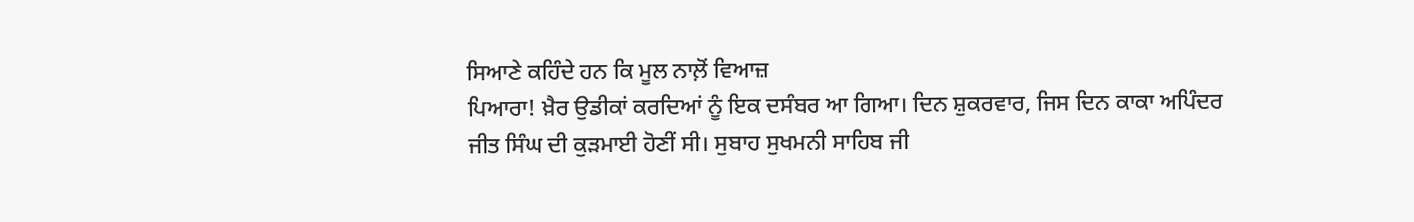ਸਿਆਣੇ ਕਹਿੰਦੇ ਹਨ ਕਿ ਮੂਲ ਨਾਲ਼ੋਂ ਵਿਆਜ਼
ਪਿਆਰਾ! ਖ਼ੈਰ ਉਡੀਕਾਂ ਕਰਦਿਆਂ ਨੂੰ ਇਕ ਦਸੰਬਰ ਆ ਗਿਆ। ਦਿਨ ਸ਼ੁਕਰਵਾਰ, ਜਿਸ ਦਿਨ ਕਾਕਾ ਅਪਿੰਦਰ
ਜੀਤ ਸਿੰਘ ਦੀ ਕੁੜਮਾਈ ਹੋਣੀਂ ਸੀ। ਸੁਬਾਹ ਸੁਖਮਨੀ ਸਾਹਿਬ ਜੀ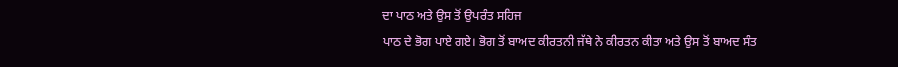ਦਾ ਪਾਠ ਅਤੇ ਉਸ ਤੋਂ ਉਪਰੰਤ ਸਹਿਜ
ਪਾਠ ਦੇ ਭੋਗ ਪਾਏ ਗਏ। ਭੋਗ ਤੋਂ ਬਾਅਦ ਕੀਰਤਨੀ ਜੱਥੇ ਨੇ ਕੀਰਤਨ ਕੀਤਾ ਅਤੇ ਉਸ ਤੋਂ ਬਾਅਦ ਸੰਤ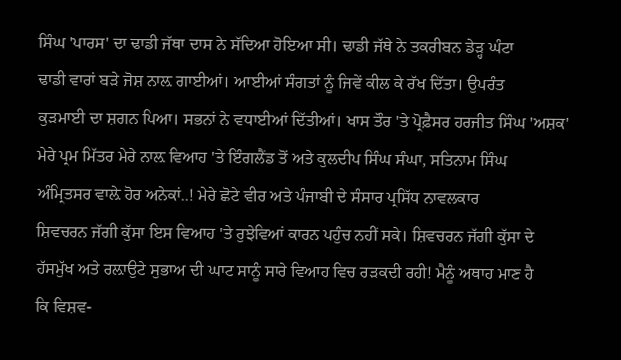ਸਿੰਘ 'ਪਾਰਸ' ਦਾ ਢਾਡੀ ਜੱਥਾ ਦਾਸ ਨੇ ਸੱਦਿਆ ਹੋਇਆ ਸੀ। ਢਾਡੀ ਜੱਥੇ ਨੇ ਤਕਰੀਬਨ ਡੇੜ੍ਹ ਘੰਟਾ
ਢਾਡੀ ਵਾਰਾਂ ਬੜੇ ਜੋਸ਼ ਨਾਲ਼ ਗਾਈਆਂ। ਆਈਆਂ ਸੰਗਤਾਂ ਨੂੰ ਜਿਵੇਂ ਕੀਲ ਕੇ ਰੱਖ ਦਿੱਤਾ। ਉਪਰੰਤ
ਕੁੜਮਾਈ ਦਾ ਸ਼ਗਨ ਪਿਆ। ਸਭਨਾਂ ਨੇ ਵਧਾਈਆਂ ਦਿੱਤੀਆਂ। ਖਾਸ ਤੌਰ 'ਤੇ ਪ੍ਰੋਫ਼ੈਸਰ ਹਰਜੀਤ ਸਿੰਘ 'ਅਸ਼ਕ'
ਮੇਰੇ ਪ੍ਰਮ ਮਿੱਤਰ ਮੇਰੇ ਨਾਲ਼ ਵਿਆਹ 'ਤੇ ਇੰਗਲੈਂਡ ਤੋਂ ਅਤੇ ਕੁਲਦੀਪ ਸਿੰਘ ਸੰਘਾ, ਸਤਿਨਾਮ ਸਿੰਘ
ਅੰਮ੍ਰਿਤਸਰ ਵਾਲ਼ੇ ਹੋਰ ਅਨੇਕਾਂ..! ਮੇਰੇ ਛੋਟੇ ਵੀਰ ਅਤੇ ਪੰਜਾਬੀ ਦੇ ਸੰਸਾਰ ਪ੍ਰਸਿੱਧ ਨਾਵਲਕਾਰ
ਸ਼ਿਵਚਰਨ ਜੱਗੀ ਕੁੱਸਾ ਇਸ ਵਿਆਹ 'ਤੇ ਰੁਝੇਵਿਆਂ ਕਾਰਨ ਪਹੁੰਚ ਨਹੀਂ ਸਕੇ। ਸ਼ਿਵਚਰਨ ਜੱਗੀ ਕੁੱਸਾ ਦੇ
ਹੱਸਮੁੱਖ ਅਤੇ ਰਲ਼ਾਉਟੇ ਸੁਭਾਅ ਦੀ ਘਾਟ ਸਾਨੂੰ ਸਾਰੇ ਵਿਆਹ ਵਿਚ ਰੜਕਦੀ ਰਹੀ! ਮੈਨੂੰ ਅਥਾਹ ਮਾਣ ਹੈ
ਕਿ ਵਿਸ਼ਵ-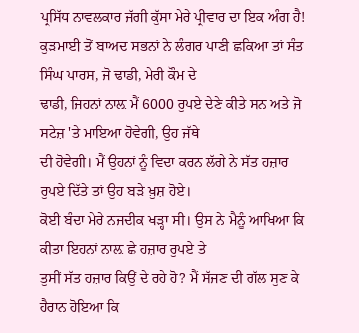ਪ੍ਰਸਿੱਧ ਨਾਵਲਕਾਰ ਜੱਗੀ ਕੁੱਸਾ ਮੇਰੇ ਪ੍ਰੀਵਾਰ ਦਾ ਇਕ ਅੰਗ ਹੈ!
ਕੁੜਮਾਈ ਤੋਂ ਬਾਅਦ ਸਭਨਾਂ ਨੇ ਲੰਗਰ ਪਾਣੀ ਛਕਿਆ ਤਾਂ ਸੰਤ ਸਿੰਘ ਪਾਰਸ, ਜੋ ਢਾਡੀ, ਮੇਰੀ ਕੌਮ ਦੇ
ਢਾਡੀ, ਜਿਹਨਾਂ ਨਾਲ਼ ਮੈਂ 6000 ਰੁਪਏ ਦੇਣੇ ਕੀਤੇ ਸਨ ਅਤੇ ਜੋ ਸਟੇਜ਼ 'ਤੇ ਮਾਇਆ ਹੋਵੇਗੀ, ਉਹ ਜੱਥੇ
ਦੀ ਹੋਵੇਗੀ। ਮੈਂ ਉਹਨਾਂ ਨੂੰ ਵਿਦਾ ਕਰਨ ਲੱਗੇ ਨੇ ਸੱਤ ਹਜ਼ਾਰ ਰੁਪਏ ਦਿੱਤੇ ਤਾਂ ਉਹ ਬੜੇ ਖ਼ੁਸ਼ ਹੋਏ।
ਕੋਈ ਬੰਦਾ ਮੇਰੇ ਨਜਦੀਕ ਖੜ੍ਹਾ ਸੀ। ਉਸ ਨੇ ਮੈਨੂੰ ਆਖਿਆ ਕਿ ਕੀਤਾ ਇਹਨਾਂ ਨਾਲ਼ ਛੇ ਹਜ਼ਾਰ ਰੁਪਏ ਤੇ
ਤੁਸੀਂ ਸੱਤ ਹਜ਼ਾਰ ਕਿਉਂ ਦੇ ਰਹੇ ਹੋ? ਮੈਂ ਸੱਜਣ ਦੀ ਗੱਲ ਸੁਣ ਕੇ ਹੈਰਾਨ ਹੋਇਆ ਕਿ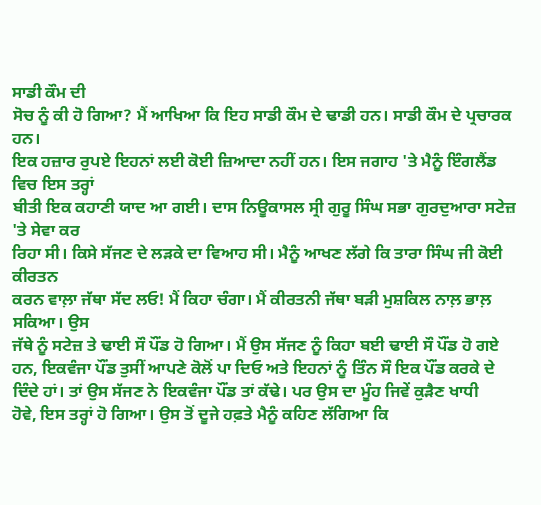ਸਾਡੀ ਕੌਮ ਦੀ
ਸੋਚ ਨੂੰ ਕੀ ਹੋ ਗਿਆ? ਮੈਂ ਆਖਿਆ ਕਿ ਇਹ ਸਾਡੀ ਕੌਮ ਦੇ ਢਾਡੀ ਹਨ। ਸਾਡੀ ਕੌਮ ਦੇ ਪ੍ਰਚਾਰਕ ਹਨ।
ਇਕ ਹਜ਼ਾਰ ਰੁਪਏ ਇਹਨਾਂ ਲਈ ਕੋਈ ਜ਼ਿਆਦਾ ਨਹੀਂ ਹਨ। ਇਸ ਜਗਾਹ 'ਤੇ ਮੈਨੂੰ ਇੰਗਲੈਂਡ ਵਿਚ ਇਸ ਤਰ੍ਹਾਂ
ਬੀਤੀ ਇਕ ਕਹਾਣੀ ਯਾਦ ਆ ਗਈ। ਦਾਸ ਨਿਊਕਾਸਲ ਸ੍ਰੀ ਗੁਰੂ ਸਿੰਘ ਸਭਾ ਗੁਰਦੁਆਰਾ ਸਟੇਜ਼ 'ਤੇ ਸੇਵਾ ਕਰ
ਰਿਹਾ ਸੀ। ਕਿਸੇ ਸੱਜਣ ਦੇ ਲੜਕੇ ਦਾ ਵਿਆਹ ਸੀ। ਮੈਨੂੰ ਆਖਣ ਲੱਗੇ ਕਿ ਤਾਰਾ ਸਿੰਘ ਜੀ ਕੋਈ ਕੀਰਤਨ
ਕਰਨ ਵਾਲ਼ਾ ਜੱਥਾ ਸੱਦ ਲਓ! ਮੈਂ ਕਿਹਾ ਚੰਗਾ। ਮੈਂ ਕੀਰਤਨੀ ਜੱਥਾ ਬੜੀ ਮੁਸ਼ਕਿਲ ਨਾਲ਼ ਭਾਲ਼ ਸਕਿਆ। ਉਸ
ਜੱਥੇ ਨੂੰ ਸਟੇਜ਼ ਤੇ ਢਾਈ ਸੌ ਪੌਂਡ ਹੋ ਗਿਆ। ਮੈਂ ਉਸ ਸੱਜਣ ਨੂੰ ਕਿਹਾ ਬਈ ਢਾਈ ਸੌ ਪੌਂਡ ਹੋ ਗਏ
ਹਨ, ਇਕਵੰਜਾ ਪੌਂਡ ਤੁਸੀਂ ਆਪਣੇ ਕੋਲੋਂ ਪਾ ਦਿਓ ਅਤੇ ਇਹਨਾਂ ਨੂੰ ਤਿੰਨ ਸੌ ਇਕ ਪੌਂਡ ਕਰਕੇ ਦੇ
ਦਿੰਦੇ ਹਾਂ। ਤਾਂ ਉਸ ਸੱਜਣ ਨੇ ਇਕਵੰਜਾ ਪੌਂਡ ਤਾਂ ਕੱਢੇ। ਪਰ ਉਸ ਦਾ ਮੂੰਹ ਜਿਵੇਂ ਕੁੜੈਣ ਖਾਧੀ
ਹੋਵੇ, ਇਸ ਤਰ੍ਹਾਂ ਹੋ ਗਿਆ। ਉਸ ਤੋਂ ਦੂਜੇ ਹਫ਼ਤੇ ਮੈਨੂੰ ਕਹਿਣ ਲੱਗਿਆ ਕਿ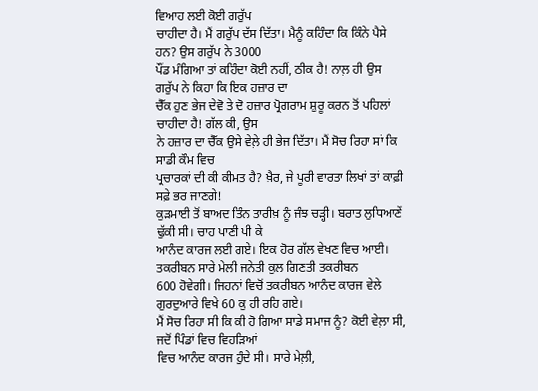ਵਿਆਹ ਲਈ ਕੋਈ ਗਰੁੱਪ
ਚਾਹੀਦਾ ਹੈ। ਮੈਂ ਗਰੁੱਪ ਦੱਸ ਦਿੱਤਾ। ਮੈਨੂੰ ਕਹਿੰਦਾ ਕਿ ਕਿੰਨੇ ਪੈਸੇ ਹਨ? ਉਸ ਗਰੁੱਪ ਨੇ 3000
ਪੌਂਡ ਮੰਗਿਆ ਤਾਂ ਕਹਿੰਦਾ ਕੋਈ ਨਹੀਂ, ਠੀਕ ਹੈ! ਨਾਲ਼ ਹੀ ਉਸ ਗਰੁੱਪ ਨੇ ਕਿਹਾ ਕਿ ਇਕ ਹਜ਼ਾਰ ਦਾ
ਚੈੱਕ ਹੁਣ ਭੇਜ ਦੇਵੋ ਤੇ ਦੋ ਹਜ਼ਾਰ ਪ੍ਰੋਗਰਾਮ ਸ਼ੁਰੂ ਕਰਨ ਤੋਂ ਪਹਿਲਾਂ ਚਾਹੀਦਾ ਹੈ! ਗੱਲ ਕੀ, ਉਸ
ਨੇ ਹਜ਼ਾਰ ਦਾ ਚੈੱਕ ਉਸੇ ਵੇਲ਼ੇ ਹੀ ਭੇਜ ਦਿੱਤਾ। ਮੈਂ ਸੋਚ ਰਿਹਾ ਸਾਂ ਕਿ ਸਾਡੀ ਕੌਮ ਵਿਚ
ਪ੍ਰਚਾਰਕਾਂ ਦੀ ਕੀ ਕੀਮਤ ਹੈ? ਖ਼ੈਰ, ਜੇ ਪੂਰੀ ਵਾਰਤਾ ਲਿਖਾਂ ਤਾਂ ਕਾਫ਼ੀ ਸਫ਼ੇ ਭਰ ਜਾਣਗੇ!
ਕੁੜਮਾਈ ਤੋਂ ਬਾਅਦ ਤਿੰਨ ਤਾਰੀਖ਼ ਨੂੰ ਜੰਝ ਚੜ੍ਹੀ। ਬਰਾਤ ਲੁਧਿਆਣੇਂ ਢੁੱਕੀ ਸੀ। ਚਾਹ ਪਾਣੀ ਪੀ ਕੇ
ਆਨੰਦ ਕਾਰਜ ਲਈ ਗਏ। ਇਕ ਹੋਰ ਗੱਲ ਵੇਖਣ ਵਿਚ ਆਈ। ਤਕਰੀਬਨ ਸਾਰੇ ਮੇਲੀ ਜਨੇਤੀ ਕੁਲ ਗਿਣਤੀ ਤਕਰੀਬਨ
600 ਹੋਵੇਗੀ। ਜਿਹਨਾਂ ਵਿਚੋਂ ਤਕਰੀਬਨ ਆਨੰਦ ਕਾਰਜ ਵੇਲੇ ਗੁਰਦੁਆਰੇ ਵਿਖੇ 60 ਕੁ ਹੀ ਰਹਿ ਗਏ।
ਮੈਂ ਸੋਚ ਰਿਹਾ ਸੀ ਕਿ ਕੀ ਹੋ ਗਿਆ ਸਾਡੇ ਸਮਾਜ ਨੂੰ? ਕੋਈ ਵੇਲ਼ਾ ਸੀ, ਜਦੋਂ ਪਿੰਡਾਂ ਵਿਚ ਵਿਹੜਿਆਂ
ਵਿਚ ਆਨੰਦ ਕਾਰਜ ਹੁੰਦੇ ਸੀ। ਸਾਰੇ ਮੇਲ਼ੀ,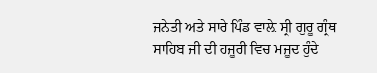ਜਨੇਤੀ ਅਤੇ ਸਾਰੇ ਪਿੰਡ ਵਾਲ਼ੇ ਸ੍ਰੀ ਗੁਰੂ ਗ੍ਰੰਥ
ਸਾਹਿਬ ਜੀ ਦੀ ਹਜੂਰੀ ਵਿਚ ਮਜੂਦ ਹੁੰਦੇ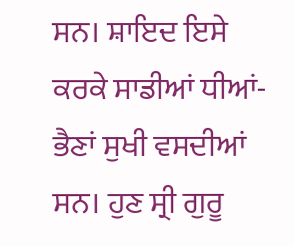ਸਨ। ਸ਼ਾਇਦ ਇਸੇ ਕਰਕੇ ਸਾਡੀਆਂ ਧੀਆਂ-ਭੈਣਾਂ ਸੁਖੀ ਵਸਦੀਆਂ
ਸਨ। ਹੁਣ ਸ੍ਰੀ ਗੁਰੂ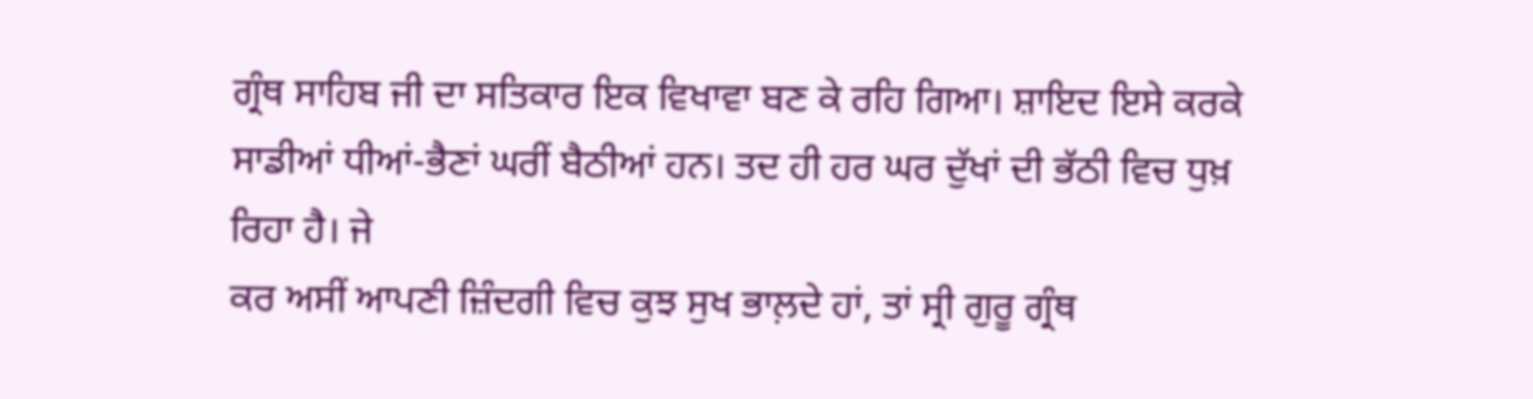ਗ੍ਰੰਥ ਸਾਹਿਬ ਜੀ ਦਾ ਸਤਿਕਾਰ ਇਕ ਵਿਖਾਵਾ ਬਣ ਕੇ ਰਹਿ ਗਿਆ। ਸ਼ਾਇਦ ਇਸੇ ਕਰਕੇ
ਸਾਡੀਆਂ ਧੀਆਂ-ਭੈਣਾਂ ਘਰੀਂ ਬੈਠੀਆਂ ਹਨ। ਤਦ ਹੀ ਹਰ ਘਰ ਦੁੱਖਾਂ ਦੀ ਭੱਠੀ ਵਿਚ ਧੁਖ਼ ਰਿਹਾ ਹੈ। ਜੇ
ਕਰ ਅਸੀਂ ਆਪਣੀ ਜ਼ਿੰਦਗੀ ਵਿਚ ਕੁਝ ਸੁਖ ਭਾਲ਼ਦੇ ਹਾਂ, ਤਾਂ ਸ੍ਰੀ ਗੁਰੂ ਗ੍ਰੰਥ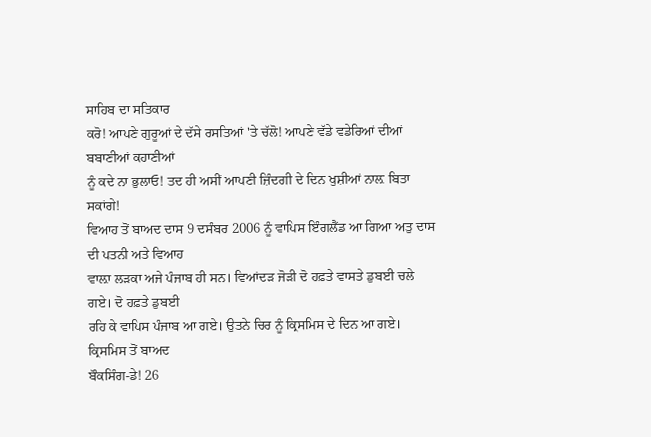ਸਾਹਿਬ ਦਾ ਸਤਿਕਾਰ
ਕਰੋ! ਆਪਣੇ ਗੁਰੂਆਂ ਦੇ ਦੱਸੇ ਰਸਤਿਆਂ 'ਤੇ ਚੱਲੋ! ਆਪਣੇ ਵੱਡੇ ਵਡੇਰਿਆਂ ਦੀਆਂ ਬਬਾਣੀਆਂ ਕਹਾਣੀਆਂ
ਨੂੰ ਕਦੇ ਨਾ ਭੁਲਾਓ! ਤਦ ਹੀ ਅਸੀਂ ਆਪਣੀ ਜ਼ਿੰਦਗੀ ਦੇ ਦਿਨ ਖੁਸ਼ੀਆਂ ਨਾਲ਼ ਬਿਤਾ ਸਕਾਂਗੇ!
ਵਿਆਹ ਤੋਂ ਬਾਅਦ ਦਾਸ 9 ਦਸੰਬਰ 2006 ਨੂੰ ਵਾਪਿਸ ਇੰਗਲੈਂਡ ਆ ਗਿਆ ਅਤੁ ਦਾਸ ਦੀ ਪਤਨੀ ਅਤੇ ਵਿਆਹ
ਵਾਲ਼ਾ ਲੜਕਾ ਅਜੇ ਪੰਜਾਬ ਹੀ ਸਨ। ਵਿਆਂਦੜ ਜੋੜੀ ਦੋ ਹਫ਼ਤੇ ਵਾਸਤੇ ਡੁਬਈ ਚਲੇ ਗਏ। ਦੋ ਹਫ਼ਤੇ ਡੁਬਈ
ਰਹਿ ਕੇ ਵਾਪਿਸ ਪੰਜਾਬ ਆ ਗਏ। ਉਤਨੇ ਚਿਰ ਨੂੰ ਕ੍ਰਿਸਮਿਸ ਦੇ ਦਿਨ ਆ ਗਏ। ਕ੍ਰਿਸਮਿਸ ਤੋਂ ਬਾਅਦ
ਬੌਕਸਿੰਗ-ਡੇ! 26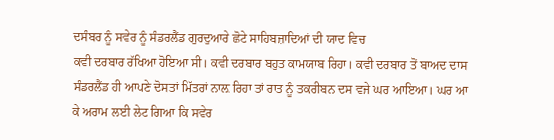ਦਸੰਬਰ ਨੂੰ ਸਵੇਰ ਨੂੰ ਸੰਡਰਲੈਂਡ ਗੁਰਦੁਆਰੇ ਛੋਟੇ ਸਾਹਿਬਜ਼ਾਦਿਆਂ ਦੀ ਯਾਦ ਵਿਚ
ਕਵੀ ਦਰਬਾਰ ਰੱਖਿਆ ਹੋਇਆ ਸੀ। ਕਵੀ ਦਰਬਾਰ ਬਹੁਤ ਕਾਮਯਾਬ ਰਿਹਾ। ਕਵੀ ਦਰਬਾਰ ਤੋਂ ਬਾਅਦ ਦਾਸ
ਸੰਡਰਲੈਂਡ ਹੀ ਆਪਣੇ ਦੋਸਤਾਂ ਮਿੱਤਰਾਂ ਨਾਲ਼ ਰਿਹਾ ਤਾਂ ਰਾਤ ਨੂੰ ਤਕਰੀਬਨ ਦਸ ਵਜੇ ਘਰ ਆਇਆ। ਘਰ ਆ
ਕੇ ਅਰਾਮ ਲਈ ਲੇਟ ਗਿਆ ਕਿ ਸਵੇਰ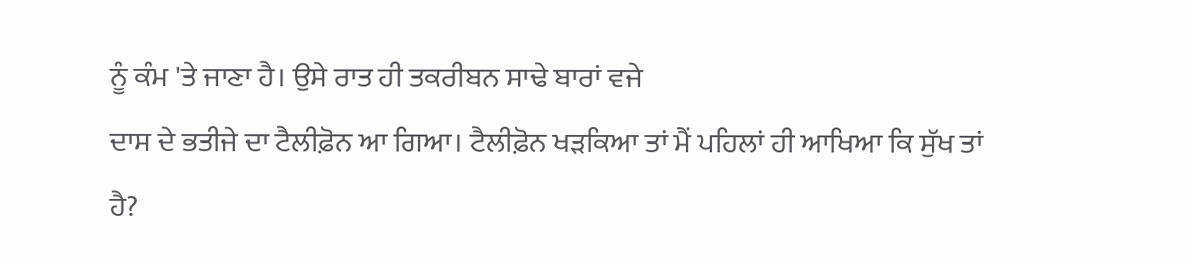ਨੂੰ ਕੰਮ 'ਤੇ ਜਾਣਾ ਹੈ। ਉਸੇ ਰਾਤ ਹੀ ਤਕਰੀਬਨ ਸਾਢੇ ਬਾਰਾਂ ਵਜੇ
ਦਾਸ ਦੇ ਭਤੀਜੇ ਦਾ ਟੈਲੀਫ਼ੋਨ ਆ ਗਿਆ। ਟੈਲੀਫ਼ੋਨ ਖੜਕਿਆ ਤਾਂ ਮੈਂ ਪਹਿਲਾਂ ਹੀ ਆਖਿਆ ਕਿ ਸੁੱਖ ਤਾਂ
ਹੈ?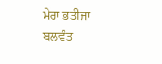ਮੇਰਾ ਭਤੀਜਾ ਬਲਵੰਤ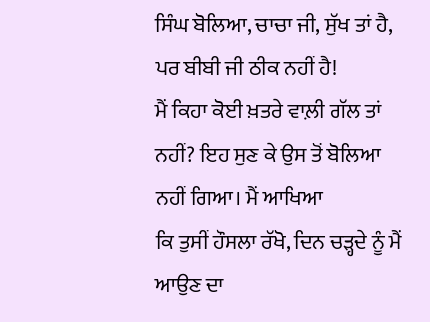ਸਿੰਘ ਬੋਲਿਆ, ਚਾਚਾ ਜੀ, ਸੁੱਖ ਤਾਂ ਹੈ, ਪਰ ਬੀਬੀ ਜੀ ਠੀਕ ਨਹੀਂ ਹੈ!
ਮੈਂ ਕਿਹਾ ਕੋਈ ਖ਼ਤਰੇ ਵਾਲ਼ੀ ਗੱਲ ਤਾਂ ਨਹੀਂ? ਇਹ ਸੁਣ ਕੇ ਉਸ ਤੋਂ ਬੋਲਿਆ ਨਹੀਂ ਗਿਆ। ਮੈਂ ਆਖਿਆ
ਕਿ ਤੁਸੀਂ ਹੌਸਲਾ ਰੱਖੋ, ਦਿਨ ਚੜ੍ਹਦੇ ਨੂੰ ਮੈਂ ਆਉਣ ਦਾ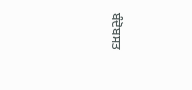ਬੰਦੋਬਸਤ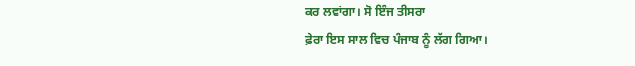ਕਰ ਲਵਾਂਗਾ। ਸੋ ਇੰਜ ਤੀਸਰਾ
ਫ਼ੇਰਾ ਇਸ ਸਾਲ ਵਿਚ ਪੰਜਾਬ ਨੂੰ ਲੱਗ ਗਿਆ।